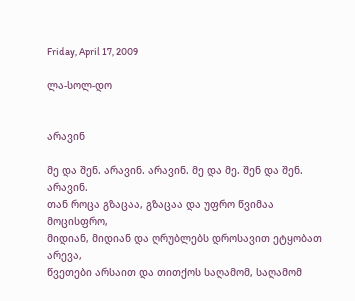Friday, April 17, 2009

ლა-სოლ-დო


არავინ

მე და შენ. არავინ. არავინ. მე და მე. შენ და შენ. არავინ.
თან როცა გზაცაა, გზაცაა და უფრო წვიმაა მოცისფრო,
მიდიან, მიდიან და ღრუბლებს დროსავით ეტყობათ არევა,
წვეთები არსაით და თითქოს საღამომ, საღამომ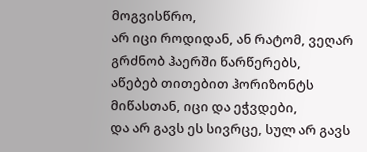მოგვისწრო,
არ იცი როდიდან, ან რატომ, ვეღარ გრძნობ ჰაერში წარწერებს,
აწებებ თითებით ჰორიზონტს მიწასთან, იცი და ეჭვდები,
და არ გავს ეს სივრცე, სულ არ გავს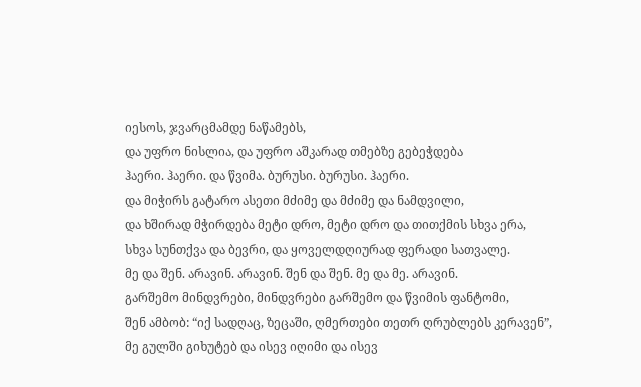იესოს, ჯვარცმამდე ნაწამებს,
და უფრო ნისლია, და უფრო აშკარად თმებზე გებეჭდება
ჰაერი. ჰაერი. და წვიმა. ბურუსი. ბურუსი. ჰაერი.
და მიჭირს გატარო ასეთი მძიმე და მძიმე და ნამდვილი,
და ხშირად მჭირდება მეტი დრო, მეტი დრო და თითქმის სხვა ერა,
სხვა სუნთქვა და ბევრი, და ყოველდღიურად ფერადი სათვალე.
მე და შენ. არავინ. არავინ. შენ და შენ. მე და მე. არავინ.
გარშემო მინდვრები, მინდვრები გარშემო და წვიმის ფანტომი,
შენ ამბობ: “იქ სადღაც, ზეცაში, ღმერთები თეთრ ღრუბლებს კერავენ”,
მე გულში გიხუტებ და ისევ იღიმი და ისევ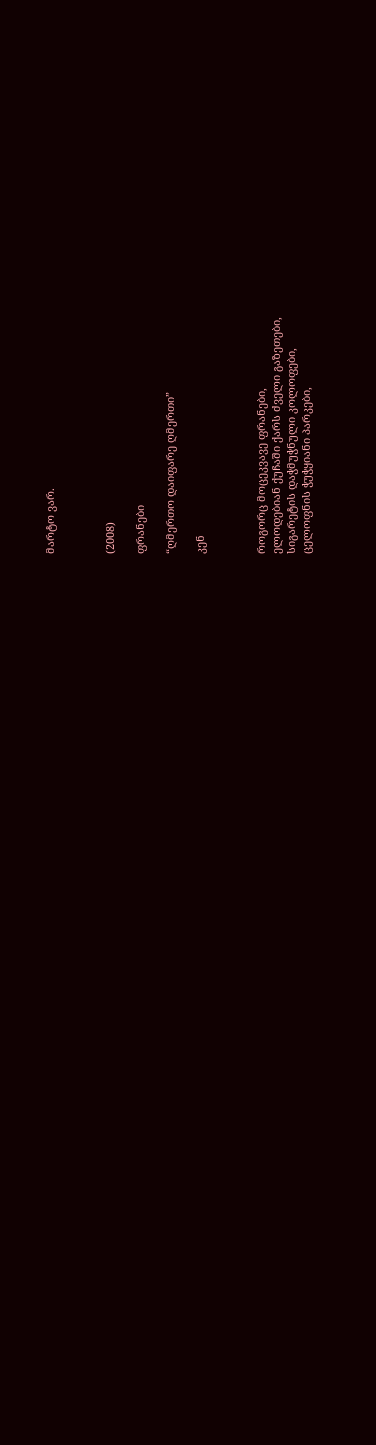მარტო ვარ.



(2008)

ფრანები

“ღმერთო დაიფარე ღმერთი”

კენ



როგორც მოცეკვავე ფრანები,
ელოდებიან ქუჩაში ქარს ძველი გაზეთები,
სიგარეტის დაჭმუჭნული კოლოფები,
ცელოფნის ჭუჭყიანი პარკები,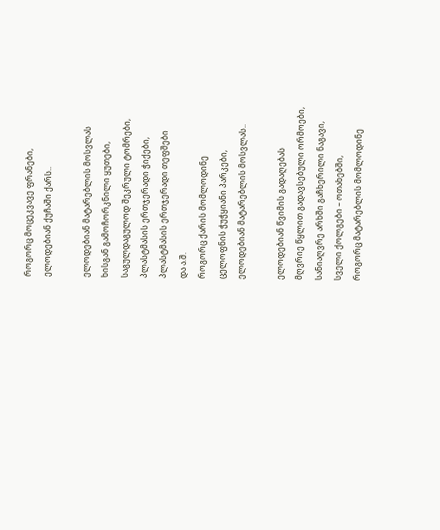როგორც მოცეკვავე ფრანები,
ელოდებიან ქუჩაში ქარს..

ელოდებიან მატარებლის მოსვლას
ხისგან გამოჩორკნილი ყუთები,
საგულდაგულოდ შეკრული ტომრები,
პლასტმასის ერთჯერადი ჭიქები,
პლასტმასის ერთჯერადი თეფშები
და ა.შ.
როგორც ქარის მომლოდინე
ცელოფნის ჭუჭყიანი პარკები,
ელოდებიან მატარებლის მოსვლას..

ელოდებიან წვიმის გადაღებას
მღვრიე წყლით გადავსებული ორმოები,
სანიაღვრე არხში გაჩხერილი ნაგავი,
სველი ქოლგები – ოთახებში,
როგორც მატარებლის მომლოდინე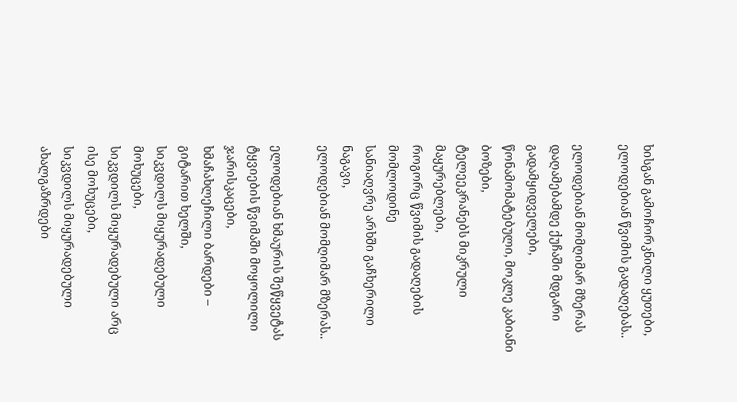ხისგან გამოჩორკნილი ყუთები,
ელოდებიან წვიმის გადაღებას..

ელოდებიან მომღიმარ მზერას
დაღამებამდე ქუჩაში მდგარი გადამყიდველები,
წონამომატებული, მოკლე კაბიანი ბოზები,
ტელეეკრანებს მიკრული მაყურებლები,
როგორც წვიმის გადაღების მომლოდინე
სანიაღვრე არხში გაჩხერილი ნაგავი,
ელოდებიან მომღიმარ მზერას..

ელოდებიან ხმაურის შეწყვეტას
ტყვიების წვიმაში მოყოლილი ჯარისკაცები,
ხმაჩახლეჩილი ბარდები – გიტარით ხელში,
სიკვდილს მიყურადებული მოხუცები,
სიკვდილს მიყურადებული არც ისე მოხუცები,
სიკვდილს მიყურადებული ახალგაზრდები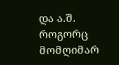და ა.შ.
როგორც მომღიმარ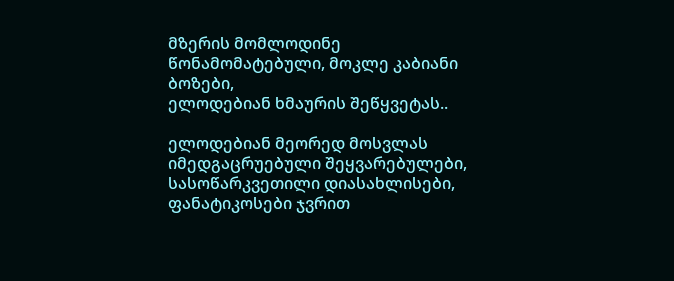მზერის მომლოდინე
წონამომატებული, მოკლე კაბიანი ბოზები,
ელოდებიან ხმაურის შეწყვეტას..

ელოდებიან მეორედ მოსვლას
იმედგაცრუებული შეყვარებულები,
სასოწარკვეთილი დიასახლისები,
ფანატიკოსები ჯვრით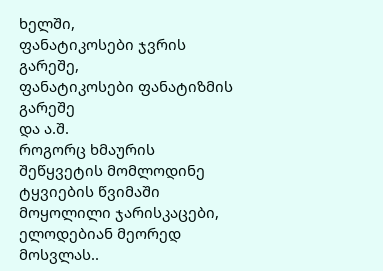ხელში,
ფანატიკოსები ჯვრის გარეშე,
ფანატიკოსები ფანატიზმის გარეშე
და ა.შ.
როგორც ხმაურის შეწყვეტის მომლოდინე
ტყვიების წვიმაში მოყოლილი ჯარისკაცები,
ელოდებიან მეორედ მოსვლას..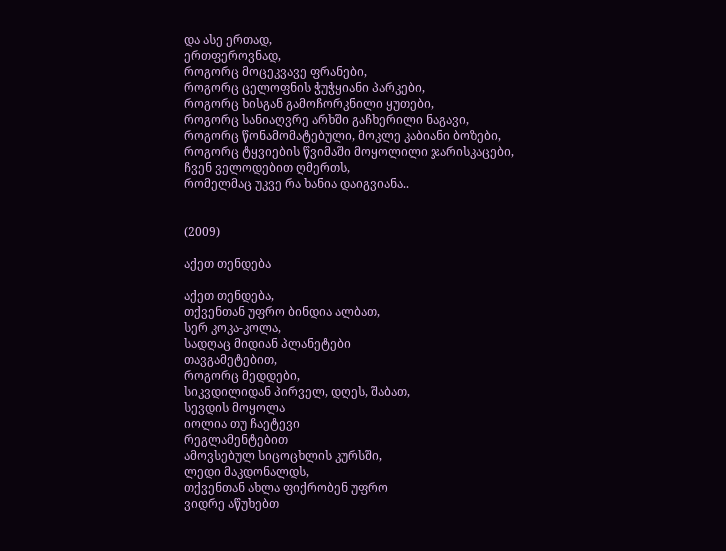და ასე ერთად,
ერთფეროვნად,
როგორც მოცეკვავე ფრანები,
როგორც ცელოფნის ჭუჭყიანი პარკები,
როგორც ხისგან გამოჩორკნილი ყუთები,
როგორც სანიაღვრე არხში გაჩხერილი ნაგავი,
როგორც წონამომატებული, მოკლე კაბიანი ბოზები,
როგორც ტყვიების წვიმაში მოყოლილი ჯარისკაცები,
ჩვენ ველოდებით ღმერთს,
რომელმაც უკვე რა ხანია დაიგვიანა..


(2009)

აქეთ თენდება

აქეთ თენდება,
თქვენთან უფრო ბინდია ალბათ,
სერ კოკა-კოლა,
სადღაც მიდიან პლანეტები
თავგამეტებით,
როგორც მედდები,
სიკვდილიდან პირველ, დღეს, შაბათ,
სევდის მოყოლა
იოლია თუ ჩაეტევი
რეგლამენტებით
ამოვსებულ სიცოცხლის კურსში,
ლედი მაკდონალდს,
თქვენთან ახლა ფიქრობენ უფრო
ვიდრე აწუხებთ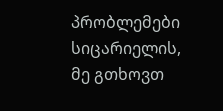პრობლემები სიცარიელის,
მე გთხოვთ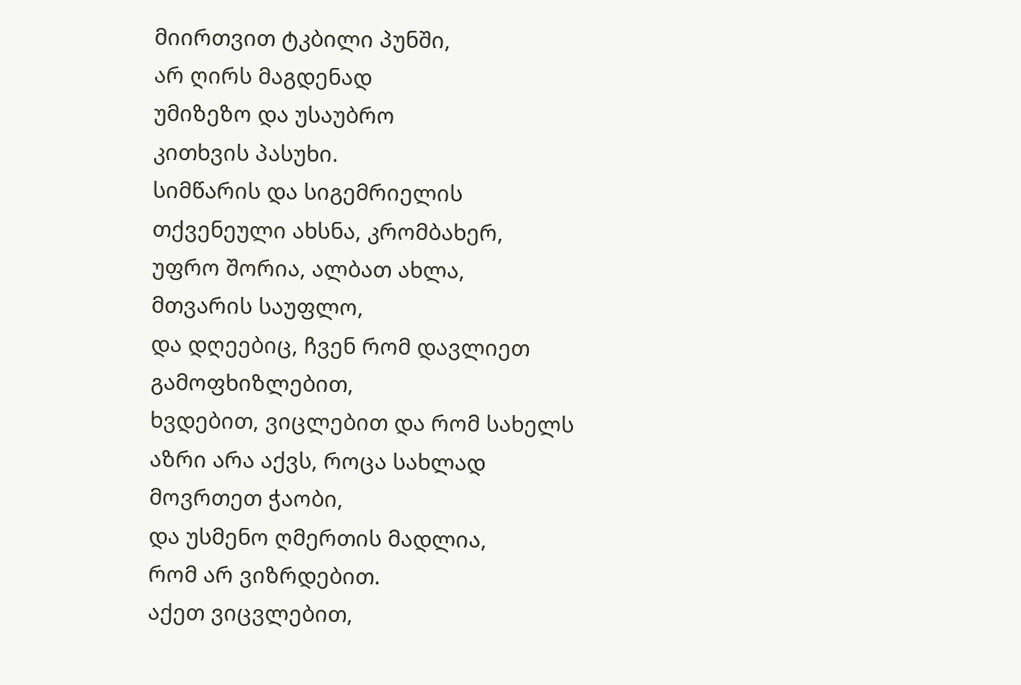მიირთვით ტკბილი პუნში,
არ ღირს მაგდენად
უმიზეზო და უსაუბრო
კითხვის პასუხი.
სიმწარის და სიგემრიელის
თქვენეული ახსნა, კრომბახერ,
უფრო შორია, ალბათ ახლა,
მთვარის საუფლო,
და დღეებიც, ჩვენ რომ დავლიეთ
გამოფხიზლებით,
ხვდებით, ვიცლებით და რომ სახელს
აზრი არა აქვს, როცა სახლად
მოვრთეთ ჭაობი,
და უსმენო ღმერთის მადლია,
რომ არ ვიზრდებით.
აქეთ ვიცვლებით,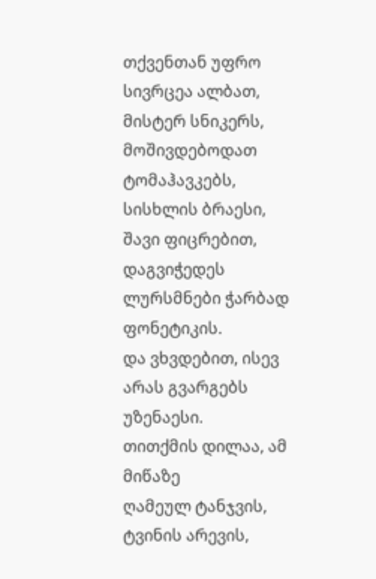თქვენთან უფრო სივრცეა ალბათ,
მისტერ სნიკერს,
მოშივდებოდათ ტომაჰავკებს,
სისხლის ბრაესი,
შავი ფიცრებით,
დაგვიჭედეს ლურსმნები ჭარბად
ფონეტიკის.
და ვხვდებით, ისევ არას გვარგებს
უზენაესი.
თითქმის დილაა, ამ მიწაზე
ღამეულ ტანჯვის,
ტვინის არევის,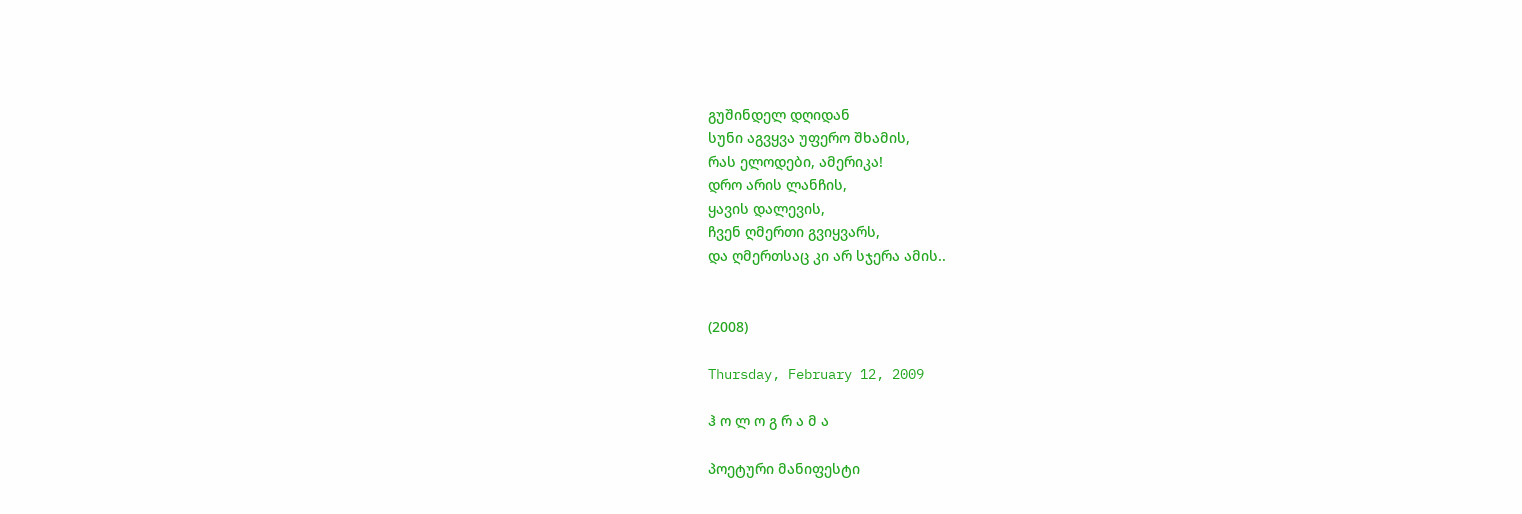გუშინდელ დღიდან
სუნი აგვყვა უფერო შხამის,
რას ელოდები, ამერიკა!
დრო არის ლანჩის,
ყავის დალევის,
ჩვენ ღმერთი გვიყვარს,
და ღმერთსაც კი არ სჯერა ამის..


(2008)

Thursday, February 12, 2009

ჰ ო ლ ო გ რ ა მ ა

პოეტური მანიფესტი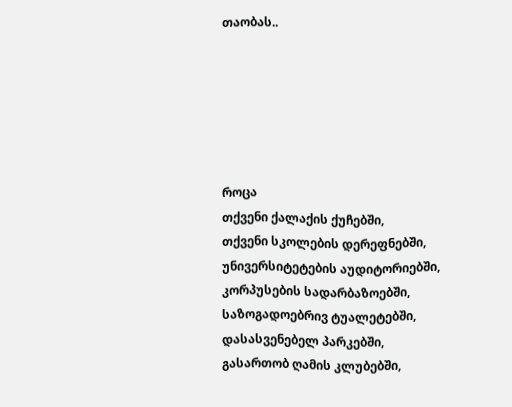თაობას..






როცა
თქვენი ქალაქის ქუჩებში,
თქვენი სკოლების დერეფნებში,
უნივერსიტეტების აუდიტორიებში,
კორპუსების სადარბაზოებში,
საზოგადოებრივ ტუალეტებში,
დასასვენებელ პარკებში,
გასართობ ღამის კლუბებში,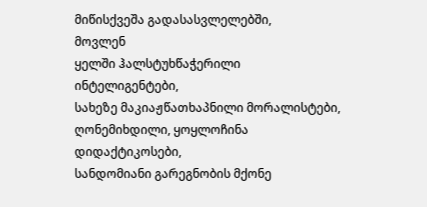მიწისქვეშა გადასასვლელებში,
მოვლენ
ყელში ჰალსტუხწაჭერილი ინტელიგენტები,
სახეზე მაკიაჟწათხაპნილი მორალისტები,
ღონემიხდილი, ყოყლოჩინა დიდაქტიკოსები,
სანდომიანი გარეგნობის მქონე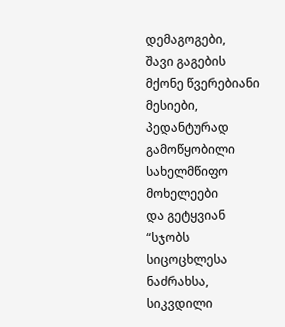დემაგოგები,
შავი გაგების მქონე წვერებიანი მესიები,
პედანტურად გამოწყობილი სახელმწიფო მოხელეები
და გეტყვიან
“სჯობს სიცოცხლესა ნაძრახსა, სიკვდილი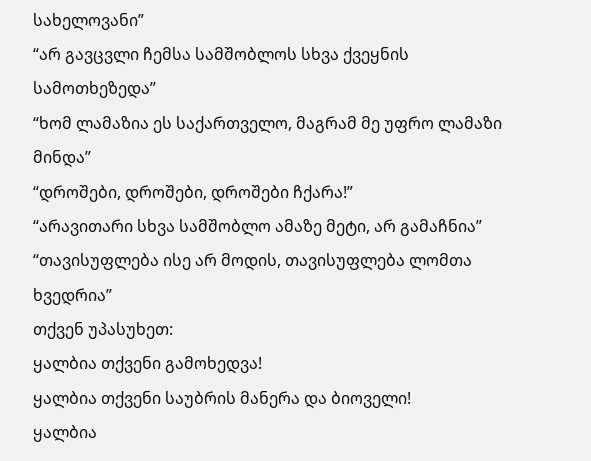სახელოვანი”
“არ გავცვლი ჩემსა სამშობლოს სხვა ქვეყნის სამოთხეზედა”
“ხომ ლამაზია ეს საქართველო, მაგრამ მე უფრო ლამაზი მინდა”
“დროშები, დროშები, დროშები ჩქარა!”
“არავითარი სხვა სამშობლო ამაზე მეტი, არ გამაჩნია”
“თავისუფლება ისე არ მოდის, თავისუფლება ლომთა ხვედრია”
თქვენ უპასუხეთ:
ყალბია თქვენი გამოხედვა!
ყალბია თქვენი საუბრის მანერა და ბიოველი!
ყალბია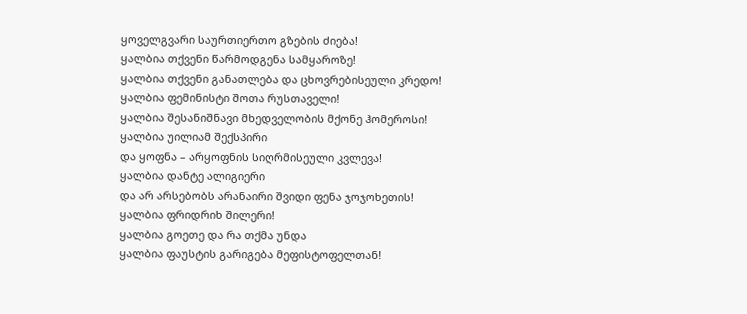ყოველგვარი საურთიერთო გზების ძიება!
ყალბია თქვენი წარმოდგენა სამყაროზე!
ყალბია თქვენი განათლება და ცხოვრებისეული კრედო!
ყალბია ფემინისტი შოთა რუსთაველი!
ყალბია შესანიშნავი მხედველობის მქონე ჰომეროსი!
ყალბია უილიამ შექსპირი
და ყოფნა – არყოფნის სიღრმისეული კვლევა!
ყალბია დანტე ალიგიერი
და არ არსებობს არანაირი შვიდი ფენა ჯოჯოხეთის!
ყალბია ფრიდრიხ შილერი!
ყალბია გოეთე და რა თქმა უნდა
ყალბია ფაუსტის გარიგება მეფისტოფელთან!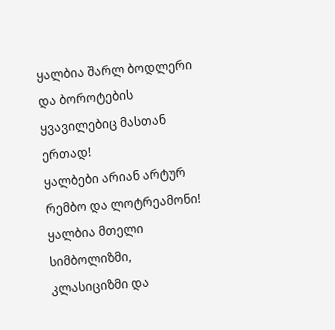ყალბია შარლ ბოდლერი
და ბოროტების ყვავილებიც მასთან ერთად!
ყალბები არიან არტურ რემბო და ლოტრეამონი!
ყალბია მთელი სიმბოლიზმი, კლასიციზმი და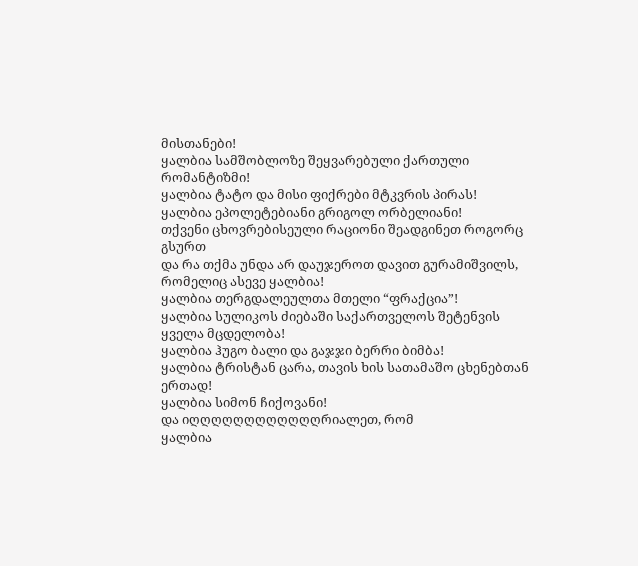მისთანები!
ყალბია სამშობლოზე შეყვარებული ქართული რომანტიზმი!
ყალბია ტატო და მისი ფიქრები მტკვრის პირას!
ყალბია ეპოლეტებიანი გრიგოლ ორბელიანი!
თქვენი ცხოვრებისეული რაციონი შეადგინეთ როგორც გსურთ
და რა თქმა უნდა არ დაუჯეროთ დავით გურამიშვილს,
რომელიც ასევე ყალბია!
ყალბია თერგდალეულთა მთელი “ფრაქცია”!
ყალბია სულიკოს ძიებაში საქართველოს შეტენვის ყველა მცდელობა!
ყალბია ჰუგო ბალი და გაჯჯი ბერრი ბიმბა!
ყალბია ტრისტან ცარა, თავის ხის სათამაშო ცხენებთან ერთად!
ყალბია სიმონ ჩიქოვანი!
და იღღღღღღღღღღღღრიალეთ, რომ
ყალბია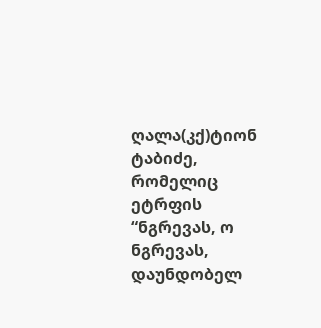ღალა(კქ)ტიონ ტაბიძე, რომელიც ეტრფის
“ნგრევას, ო ნგრევას, დაუნდობელ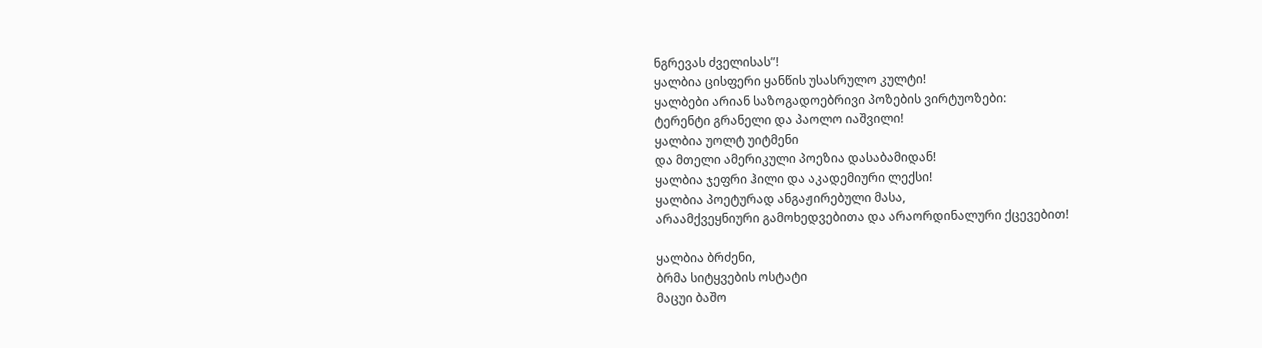ნგრევას ძველისას”!
ყალბია ცისფერი ყანწის უსასრულო კულტი!
ყალბები არიან საზოგადოებრივი პოზების ვირტუოზები:
ტერენტი გრანელი და პაოლო იაშვილი!
ყალბია უოლტ უიტმენი
და მთელი ამერიკული პოეზია დასაბამიდან!
ყალბია ჯეფრი ჰილი და აკადემიური ლექსი!
ყალბია პოეტურად ანგაჟირებული მასა,
არაამქვეყნიური გამოხედვებითა და არაორდინალური ქცევებით!

ყალბია ბრძენი,
ბრმა სიტყვების ოსტატი
მაცუი ბაშო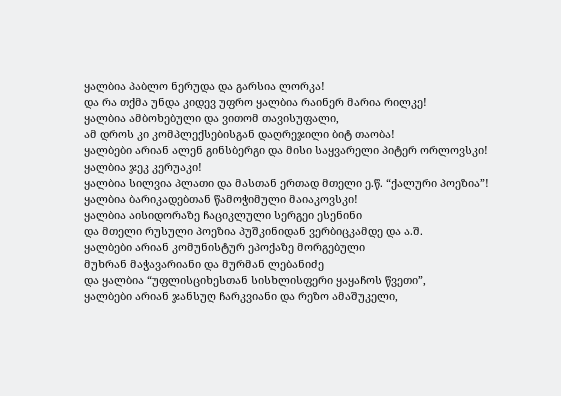ყალბია პაბლო ნერუდა და გარსია ლორკა!
და რა თქმა უნდა კიდევ უფრო ყალბია რაინერ მარია რილკე!
ყალბია ამბოხებული და ვითომ თავისუფალი,
ამ დროს კი კომპლექსებისგან დაღრეჯილი ბიტ თაობა!
ყალბები არიან ალენ გინსბერგი და მისი საყვარელი პიტერ ორლოვსკი!
ყალბია ჯეკ კერუაკი!
ყალბია სილვია პლათი და მასთან ერთად მთელი ე.წ. “ქალური პოეზია”!
ყალბია ბარიკადებთან წამოჭიმული მაიაკოვსკი!
ყალბია აისიდორაზე ჩაციკლული სერგეი ესენინი
და მთელი რუსული პოეზია პუშკინიდან ვერბიცკამდე და ა.შ.
ყალბები არიან კომუნისტურ ეპოქაზე მორგებული
მუხრან მაჭავარიანი და მურმან ლებანიძე
და ყალბია “უფლისციხესთან სისხლისფერი ყაყაჩოს წვეთი”,
ყალბები არიან ჯანსუღ ჩარკვიანი და რეზო ამაშუკელი,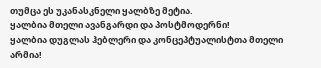თუმცა ეს უკანასკნელი ყალბზე მეტია.
ყალბია მთელი ავანგარდი და პოსტმოდერნი!
ყალბია დუგლას ჰებლერი და კონცეპტუალისტთა მთელი არმია!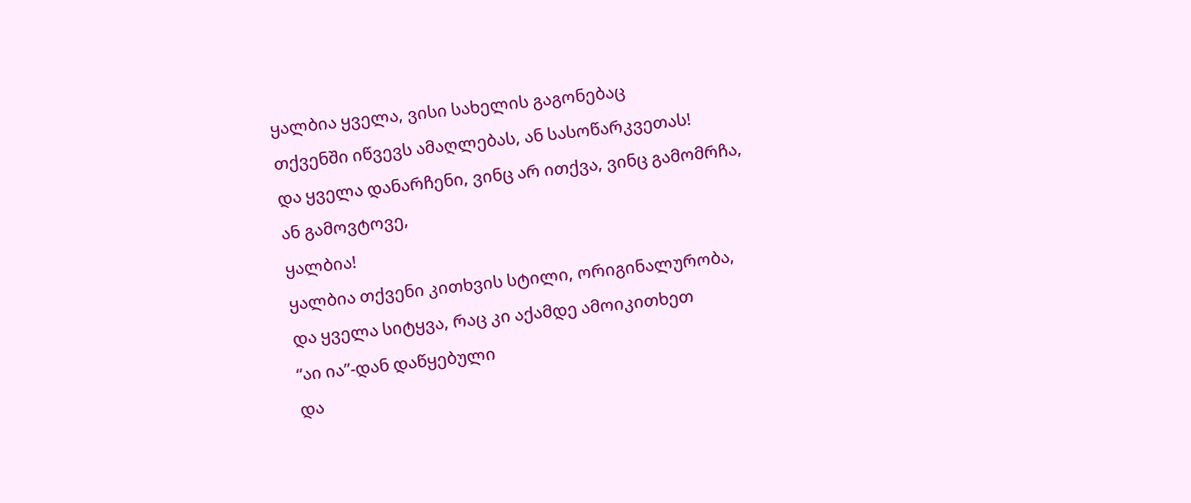ყალბია ყველა, ვისი სახელის გაგონებაც
თქვენში იწვევს ამაღლებას, ან სასოწარკვეთას!
და ყველა დანარჩენი, ვინც არ ითქვა, ვინც გამომრჩა,
ან გამოვტოვე,
ყალბია!
ყალბია თქვენი კითხვის სტილი, ორიგინალურობა,
და ყველა სიტყვა, რაც კი აქამდე ამოიკითხეთ
“აი ია”-დან დაწყებული
და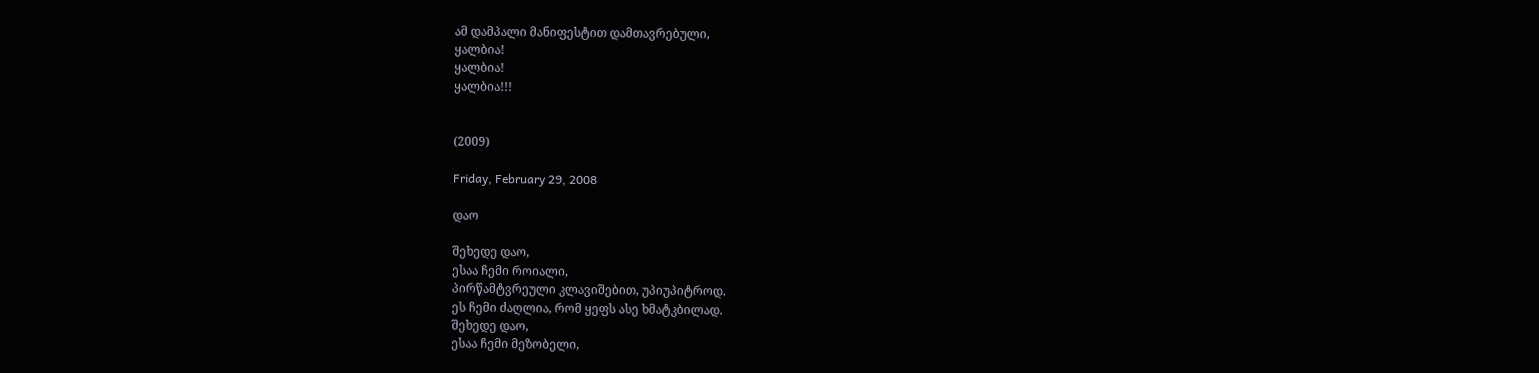ამ დამპალი მანიფესტით დამთავრებული,
ყალბია!
ყალბია!
ყალბია!!!


(2009)

Friday, February 29, 2008

დაო

შეხედე დაო,
ესაა ჩემი როიალი,
პირწამტვრეული კლავიშებით, უპიუპიტროდ.
ეს ჩემი ძაღლია, რომ ყეფს ასე ხმატკბილად.
შეხედე დაო,
ესაა ჩემი მეზობელი,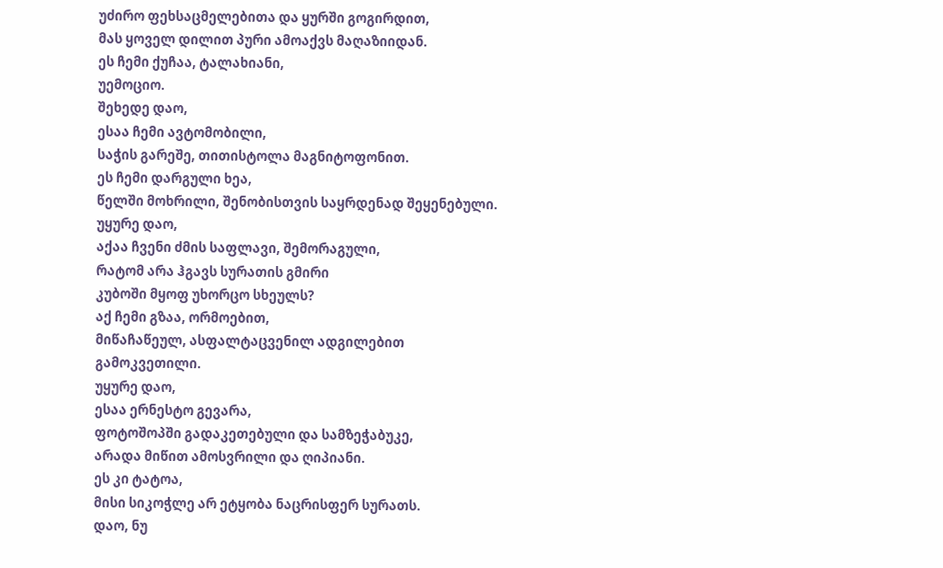უძირო ფეხსაცმელებითა და ყურში გოგირდით,
მას ყოველ დილით პური ამოაქვს მაღაზიიდან.
ეს ჩემი ქუჩაა, ტალახიანი,
უემოციო.
შეხედე დაო,
ესაა ჩემი ავტომობილი,
საჭის გარეშე, თითისტოლა მაგნიტოფონით.
ეს ჩემი დარგული ხეა,
წელში მოხრილი, შენობისთვის საყრდენად შეყენებული.
უყურე დაო,
აქაა ჩვენი ძმის საფლავი, შემორაგული,
რატომ არა ჰგავს სურათის გმირი
კუბოში მყოფ უხორცო სხეულს?
აქ ჩემი გზაა, ორმოებით,
მიწაჩაწეულ, ასფალტაცვენილ ადგილებით გამოკვეთილი.
უყურე დაო,
ესაა ერნესტო გევარა,
ფოტოშოპში გადაკეთებული და სამზეჭაბუკე,
არადა მიწით ამოსვრილი და ღიპიანი.
ეს კი ტატოა,
მისი სიკოჭლე არ ეტყობა ნაცრისფერ სურათს.
დაო, ნუ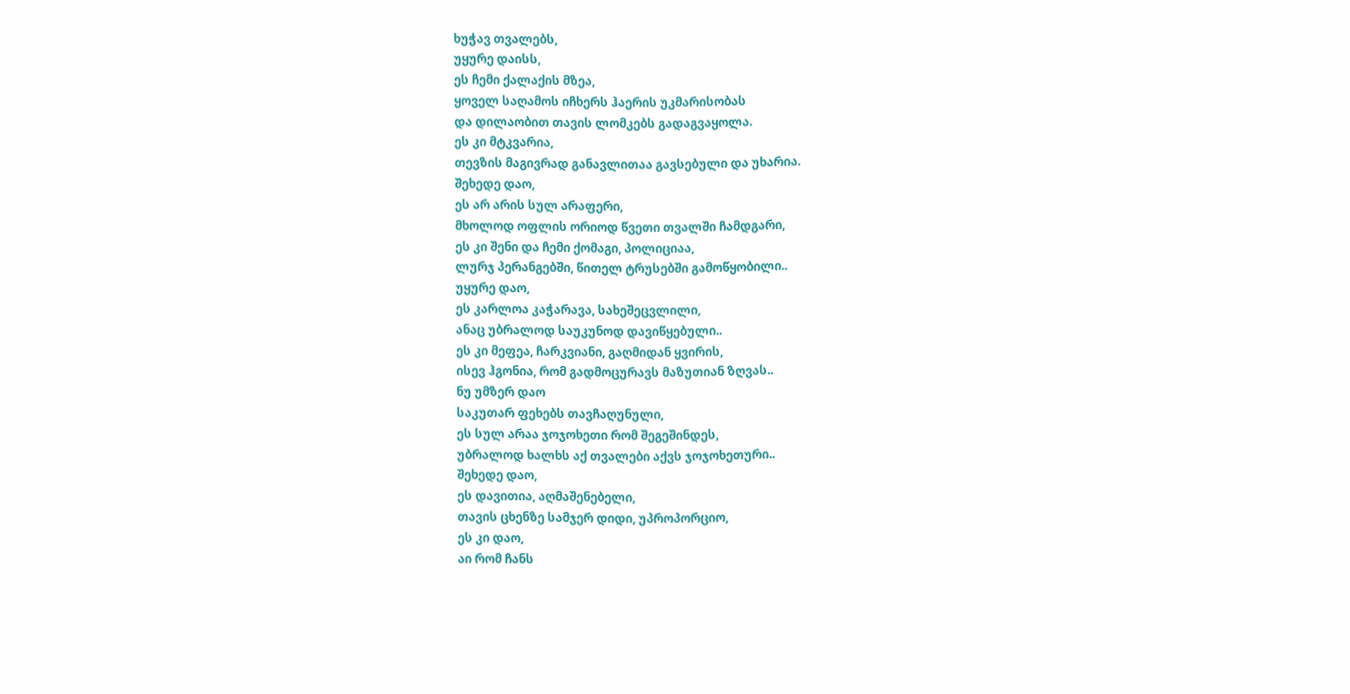ხუჭავ თვალებს,
უყურე დაისს,
ეს ჩემი ქალაქის მზეა,
ყოველ საღამოს იჩხერს ჰაერის უკმარისობას
და დილაობით თავის ლომკებს გადაგვაყოლა.
ეს კი მტკვარია,
თევზის მაგივრად განავლითაა გავსებული და უხარია.
შეხედე დაო,
ეს არ არის სულ არაფერი,
მხოლოდ ოფლის ორიოდ წვეთი თვალში ჩამდგარი,
ეს კი შენი და ჩემი ქომაგი, პოლიციაა,
ლურჯ პერანგებში, წითელ ტრუსებში გამოწყობილი..
უყურე დაო,
ეს კარლოა კაჭარავა, სახეშეცვლილი,
ანაც უბრალოდ საუკუნოდ დავიწყებული..
ეს კი მეფეა, ჩარკვიანი, გაღმიდან ყვირის,
ისევ ჰგონია, რომ გადმოცურავს მაზუთიან ზღვას..
ნუ უმზერ დაო
საკუთარ ფეხებს თავჩაღუნული,
ეს სულ არაა ჯოჯოხეთი რომ შეგეშინდეს,
უბრალოდ ხალხს აქ თვალები აქვს ჯოჯოხეთური..
შეხედე დაო,
ეს დავითია, აღმაშენებელი,
თავის ცხენზე სამჯერ დიდი, უპროპორციო,
ეს კი დაო,
აი რომ ჩანს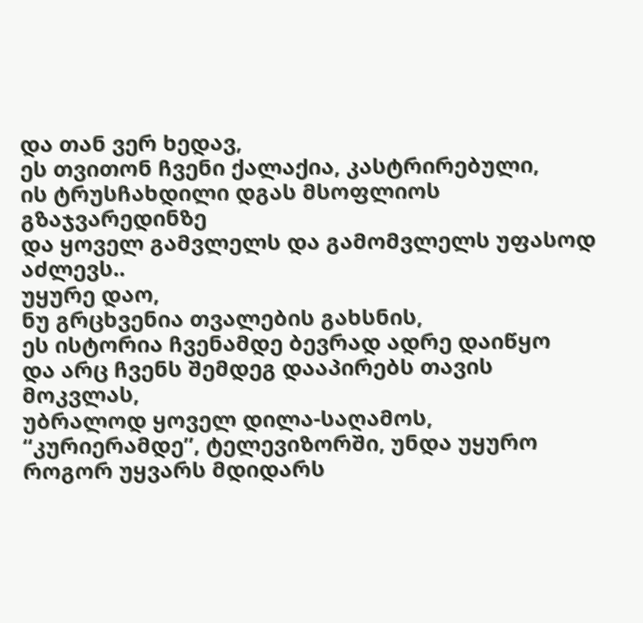და თან ვერ ხედავ,
ეს თვითონ ჩვენი ქალაქია, კასტრირებული,
ის ტრუსჩახდილი დგას მსოფლიოს გზაჯვარედინზე
და ყოველ გამვლელს და გამომვლელს უფასოდ აძლევს..
უყურე დაო,
ნუ გრცხვენია თვალების გახსნის,
ეს ისტორია ჩვენამდე ბევრად ადრე დაიწყო
და არც ჩვენს შემდეგ დააპირებს თავის მოკვლას,
უბრალოდ ყოველ დილა-საღამოს,
“კურიერამდე”, ტელევიზორში, უნდა უყურო
როგორ უყვარს მდიდარს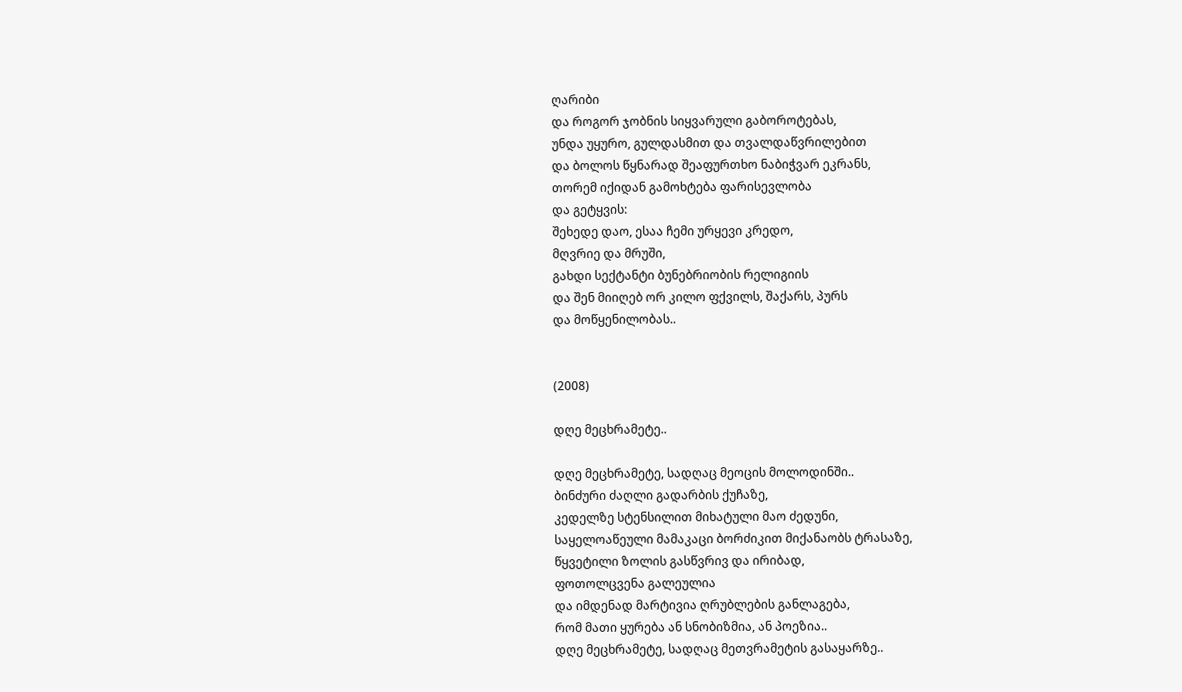ღარიბი
და როგორ ჯობნის სიყვარული გაბოროტებას,
უნდა უყურო, გულდასმით და თვალდაწვრილებით
და ბოლოს წყნარად შეაფურთხო ნაბიჭვარ ეკრანს,
თორემ იქიდან გამოხტება ფარისევლობა
და გეტყვის:
შეხედე დაო, ესაა ჩემი ურყევი კრედო,
მღვრიე და მრუში,
გახდი სექტანტი ბუნებრიობის რელიგიის
და შენ მიიღებ ორ კილო ფქვილს, შაქარს, პურს
და მოწყენილობას..


(2008)

დღე მეცხრამეტე..

დღე მეცხრამეტე, სადღაც მეოცის მოლოდინში..
ბინძური ძაღლი გადარბის ქუჩაზე,
კედელზე სტენსილით მიხატული მაო ძედუნი,
საყელოაწეული მამაკაცი ბორძიკით მიქანაობს ტრასაზე,
წყვეტილი ზოლის გასწვრივ და ირიბად,
ფოთოლცვენა გალეულია
და იმდენად მარტივია ღრუბლების განლაგება,
რომ მათი ყურება ან სნობიზმია, ან პოეზია..
დღე მეცხრამეტე, სადღაც მეთვრამეტის გასაყარზე..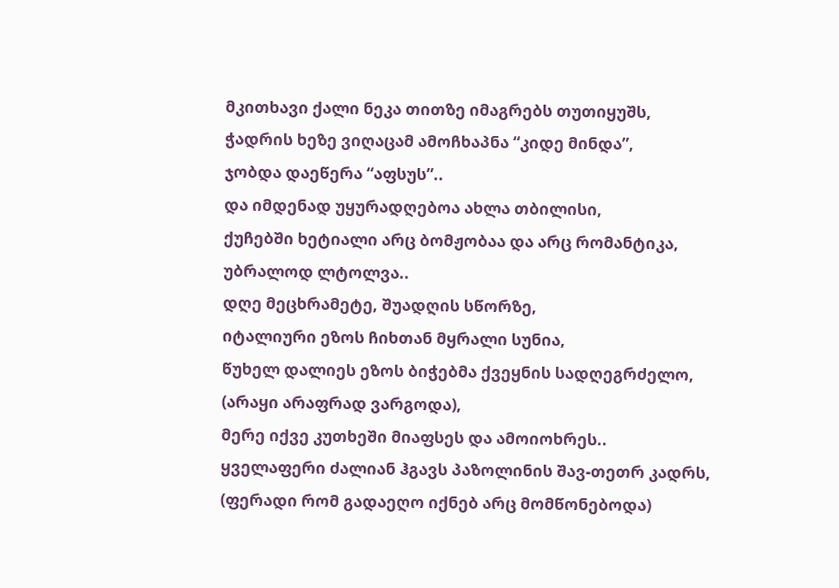მკითხავი ქალი ნეკა თითზე იმაგრებს თუთიყუშს,
ჭადრის ხეზე ვიღაცამ ამოჩხაპნა “კიდე მინდა”,
ჯობდა დაეწერა “აფსუს”..
და იმდენად უყურადღებოა ახლა თბილისი,
ქუჩებში ხეტიალი არც ბომჟობაა და არც რომანტიკა,
უბრალოდ ლტოლვა..
დღე მეცხრამეტე, შუადღის სწორზე,
იტალიური ეზოს ჩიხთან მყრალი სუნია,
წუხელ დალიეს ეზოს ბიჭებმა ქვეყნის სადღეგრძელო,
(არაყი არაფრად ვარგოდა),
მერე იქვე კუთხეში მიაფსეს და ამოიოხრეს..
ყველაფერი ძალიან ჰგავს პაზოლინის შავ-თეთრ კადრს,
(ფერადი რომ გადაეღო იქნებ არც მომწონებოდა)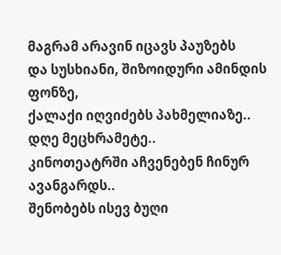მაგრამ არავინ იცავს პაუზებს
და სუსხიანი, შიზოიდური ამინდის ფონზე,
ქალაქი იღვიძებს პახმელიაზე..
დღე მეცხრამეტე..
კინოთეატრში აჩვენებენ ჩინურ ავანგარდს..
შენობებს ისევ ბუღი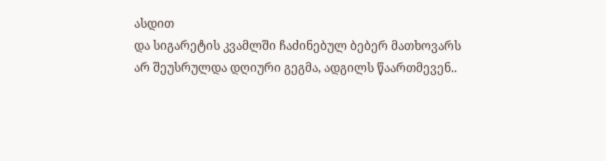ასდით
და სიგარეტის კვამლში ჩაძინებულ ბებერ მათხოვარს
არ შეუსრულდა დღიური გეგმა, ადგილს წაართმევენ..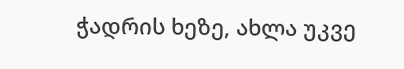ჭადრის ხეზე, ახლა უკვე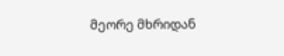მეორე მხრიდან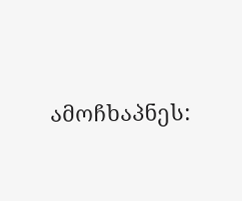ამოჩხაპნეს: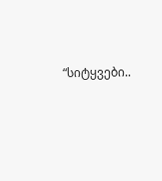“სიტყვები..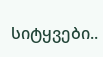სიტყვები..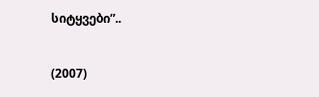სიტყვები”..


(2007)